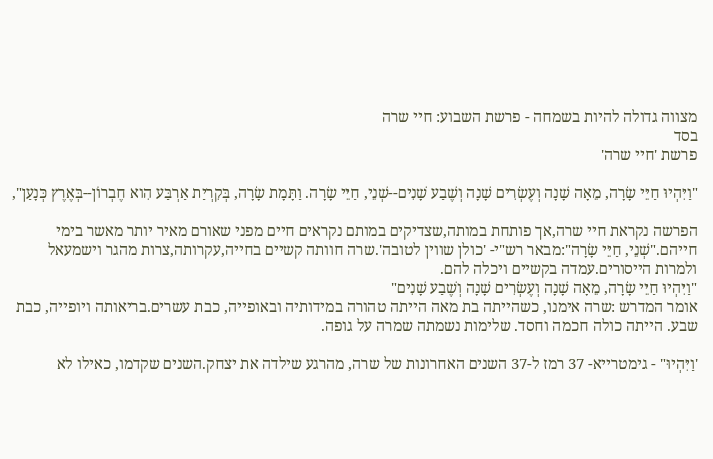מצווה גדולה להיות בשמחה - פרשת השבוע: חיי שרה
בסד
פרשת 'חיי שרה'

"וַיִּהְיוּ חַיֵּי שָׂרָה, מֵאָה שָׁנָה וְעֶשְׂרִים שָׁנָה וְשֶׁבַע שָׁנִים--שְׁנֵי, חַיֵּי שָׂרָה. וַתָּמָת שָׂרָה, בְּקִרְיַת אַרְבַּע הִוא חֶבְרוֹן--בְּאֶרֶץ כְּנָעַן",

הפרשה נקראת חיי שרה,אך פותחת במותה,שצדיקים במותם נקראים חיים מפני שאורם מאיר יותר מאשר בימי חייהם."שְׁנֵי, חַיֵּי שָׂרָה":מבאר רש"י- 'כולן שווין לטובה'.שרה חוותה קשיים בחייה,עקרותה,צרות מהגר וישמעאל ולמרות הייסורים.עמדה בקשיים ויכלה להם.
"וַיִּהְיוּ חַיֵּי שָׂרָה, מֵאָה שָׁנָה וְעֶשְׂרִים שָׁנָה וְשֶׁבַע שָׁנִים"
אומר המדרש :שרה אימנו, כשהייתה בת מאה הייתה טהורה במידותיה ובאופייה, כבת עשרים.בריאותה ויופייה, כבת שבע. הייתה כולה חכמה וחסד. שלימות נשמתה שמרה על גופה.

'וַיִּהְיוּ" - גימטרייא- 37 רמז ל-37 השנים האחרונות של שרה, מהרגע שילדה את יצחק.השנים שקדמו, כאילו לא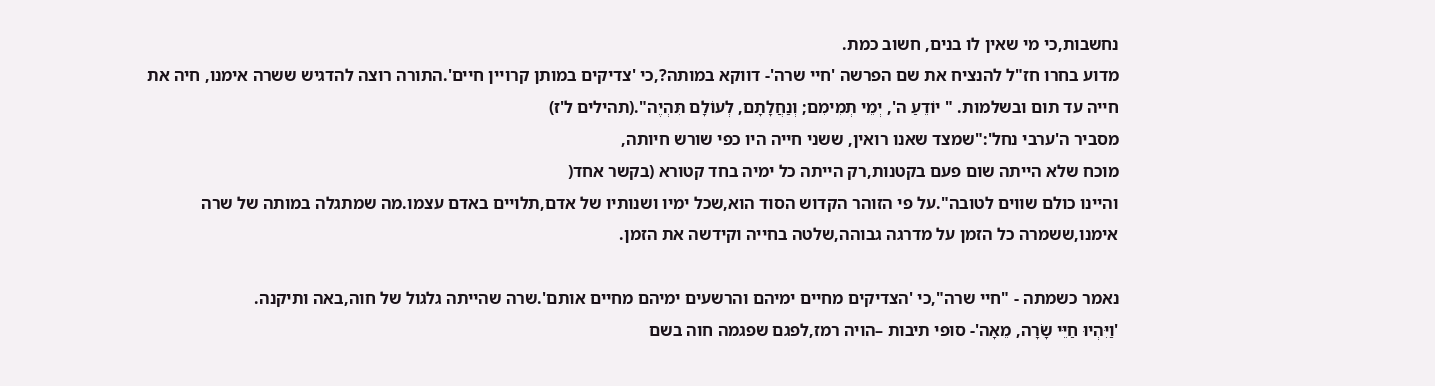נחשבות,כי מי שאין לו בנים, חשוב כמת.
מדוע בחרו חז"ל להנציח את שם הפרשה 'חיי שרה'- דווקא במותה?,כי 'צדיקים במותן קרויין חיים'.התורה רוצה להדגיש ששרה אימנו, חיה את חייה עד תום ובשלמות. " יוֹדֵעַ ה', יְמֵי תְמִימִם; וְנַחֲלָתָם, לְעוֹלָם תִּהְיֶה".(תהילים ל'ז)
מסביר ה'ערבי נחל':"שמצד שאנו רואין, ששני חייה היו כפי שורש חיותה,
מוכח שלא הייתה שום פעם בקטנות,רק הייתה כל ימיה בחד קטורא (בקשר אחד(
והיינו כולם שווים לטובה".על פי הזוהר הקדוש הסוד הוא,שכל ימיו ושנותיו של אדם,תלויים באדם עצמו.מה שמתגלה במותה של שרה אימנו,ששמרה כל הזמן על מדרגה גבוהה,שלטה בחייה וקידשה את הזמן.

נאמר כשמתה - "חיי שרה",כי 'הצדיקים מחיים ימיהם והרשעים ימיהם מחיים אותם'.שרה שהייתה גלגול של חוה,באה ותיקנה.
'וַיִּהְיוּ חַיֵּי שָׂרָה, מֵאָה'- סופי תיבות –הויה רמז,לפגם שפגמה חוה בשם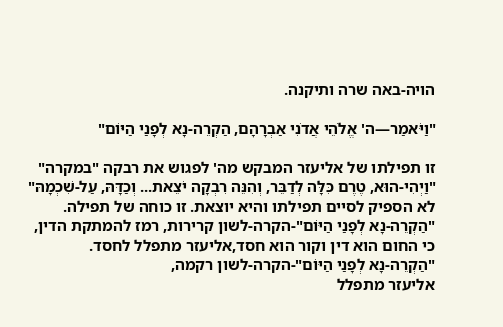הויה-באה שרה ותיקנה.

"וַיֹּאמַר—ה' אֱלֹהֵי אֲדֹנִי אַבְרָהָם, הַקְרֵה-נָא לְפָנַי הַיּוֹם"

זו תפילתו של אליעזר המבקש מה' לפגוש את רבקה "במקרה"
"וַיְהִי-הוּא, טֶרֶם כִּלָּה לְדַבֵּר, וְהִנֵּה רִבְקָה יֹצֵאת... וְכַדָּהּ, עַל-שִׁכְמָהּ"
לא הספיק לסיים תפילתו והיא יוצאת. זו כוחה של תפילה.
"הַקְרֵה-נָא לְפָנַי הַיּוֹם"-הקרה-לשון קרירות, רמז להמתקת הדין,
כי החום הוא דין וקור הוא חסד,אליעזר מתפלל לחסד.
"הַקְרֵה-נָא לְפָנַי הַיּוֹם"-הקרה-לשון רקמה,
אליעזר מתפלל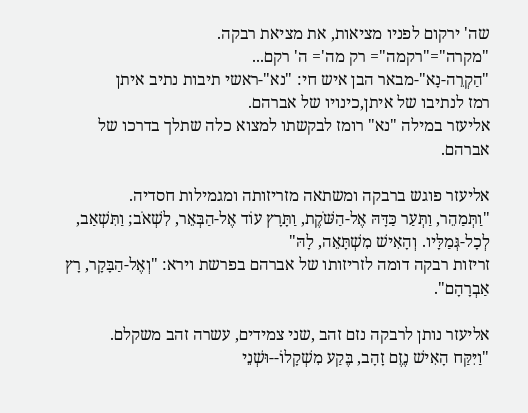שה' ירקום לפניו מציאות, את מציאת רבקה.
"מקרה"="רקמה"= רק מה'= ה' רקם...
"הַקְרֵה-נָא"-מבאר הבן איש חי: "נא"-ראשי תיבות נתיב איתן
רמז לנתיבו של איתן,כינויו של אברהם.
אליעזר במילה "נא" רומז לבקשתו למצוא כלה שתלך בדרכו של אברהם.

אליעזר פוגש ברבקה ומשתאה מזריזותה ומגמילות חסדיה.
"וַתְּמַהֵר, וַתְּעַר כַּדָּהּ אֶל-הַשֹּׁקֶת, וַתָּרָץ עוֹד אֶל-הַבְּאֵר, לִשְׁאֹב; וַתִּשְׁאַב, לְכָל-גְּמַלָּיו. וְהָאִישׁ מִשְׁתָּאֵה, לָהּ"
זריזות רבקה דומה לזריזותו של אברהם בפרשת וירא: "וְאֶל-הַבָּקָר, רָץ אַבְרָהָם".

אליעזר נותן לרבקה נזם זהב ,שני צמידים, עשרה זהב משקלם.
"וַיִּקַּח הָאִישׁ נֶזֶם זָהָב, בֶּקַע מִשְׁקָלוֹ--וּשְׁנֵי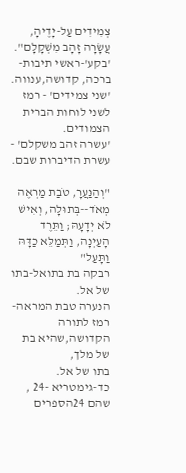צְמִידִים עַל-יָדֶיהָ, עֲשָׂרָה זָהָב מִשְׁקָלָם".
'בקע'-ראשי תיבות-ברכה, קדושה,ענווה.
'שני צמידים' - רמז לשני לוחות הברית הצמודים.
'עשרה זהב משקלם' - עשרת הדיברות שבם.

"וְהַנַּעֲרָ, טֹבַת מַרְאֶה מְאֹד--בְּתוּלָה, וְאִישׁ לֹא יְדָעָהּ; וַתֵּרֶד הָעַיְנָה, וַתְּמַלֵּא כַדָּהּ וַתָּעַל"
רבקה בת בתואל-בתו של אל.
הנערה טבת המראה-רמז לתורה הקדושה,שהיא בת של מלך,
בתו של אל.
כד-גימטריא -24 , שהם 24הספרים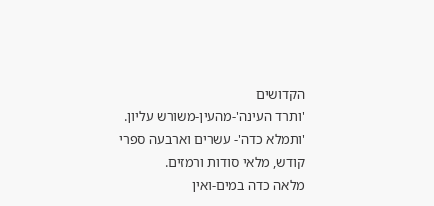הקדושים
'ותרד העינה'-מהעין-משורש עליון.
'ותמלא כדה'- עשרים וארבעה ספרי קודש, מלאי סודות ורמזים.
מלאה כדה במים-ואין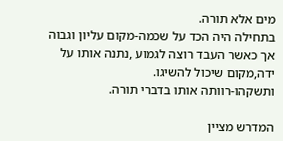מים אלא תורה.
בתחילה היה הכד על שכמה-מקום עליון וגבוה
אך כאשר העבד רוצה לגמוע ,נתנה אותו על ידה,מקום שיכול להשיגו.
ותשקהו-רוותה אותו בדברי תורה.

המדרש מציין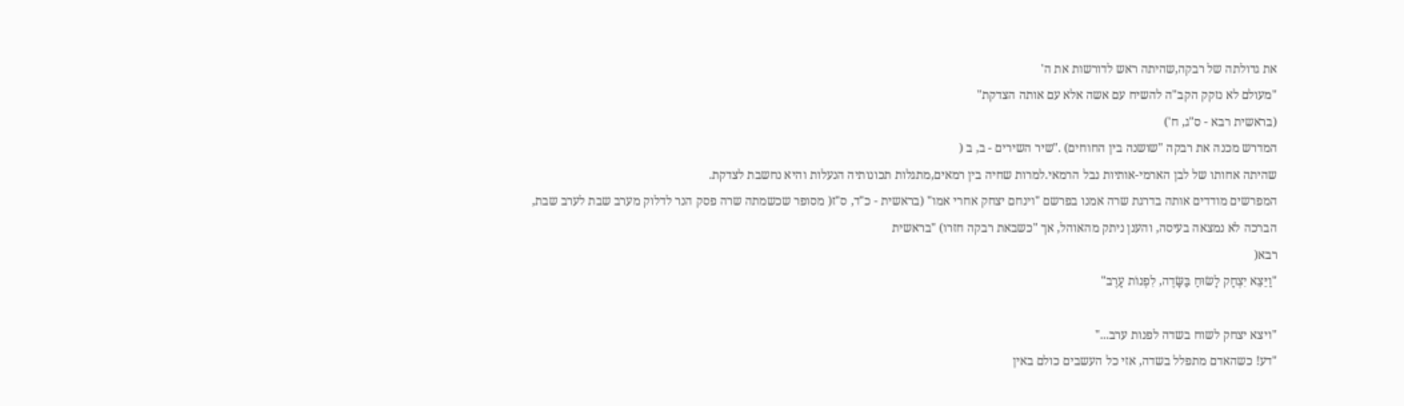את גדולתה של רבקה,שהיתה ראש לדורשות את ה'
"מעולם לא נזקק הקב"ה להשיח עם אשה אלא עם אותה הצדקת"
(בראשית רבא - ס"ג, ח')
המדרש מכנה את רבקה "שושנה בין החוחים) ."שיר השירים - ב, ב (
שהיתה אחותו של לבן הארמי-אותיות נבל הרמאי.למרות שחיה בין רמאים,מתגלות תכונותיה הנעלות והיא נחשבת לצדקת.
המפרשים מודדים אותה בדרגת שרה אמנו בפרשם "וינחם יצחק אחרי אמו" (בראשית - כ"ד, ס"ז( מסופר שכשמתה שרה פסק הנר לדלוק מערב שבת לערב שבת,
הברכה לא נמצאה בעיסה, והענן ניתק מהאוהל, אך "כשבאת רבקה חזרו) "בראשית
רבא(
"וַיֵּצֵא יִצְחָק לָשׂוּחַ בַּשָּׂדֶה, לִפְנוֹת עָרֶב"

"ויצא יצחק לשוח בשדה לפנות ערב..."
"דע! כשהאדם מתפלל בשדה, אזי כל העשבים כולם באין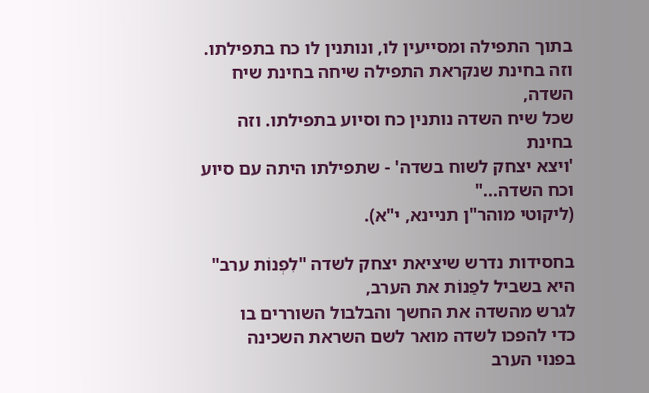בתוך התפילה ומסייעין לו, ונותנין לו כח בתפילתו.
וזה בחינת שנקראת התפילה שיחה בחינת שיח השדה,
שכל שיח השדה נותנין כח וסיוע בתפילתו. וזה בחינת
'ויצא יצחק לשוח בשדה' - שתפילתו היתה עם סיוע וכח השדה..."
(ליקוטי מוהר"ן תניינא, י"א).

בחסידות נדרש שיציאת יצחק לשדה "לִפְנוֹת ערב"
היא בשביל לפַנוֹת את הערב,
לגרש מהשדה את החשך והבלבול השוררים בו
כדי להפכו לשדה מואר לשם השראת השכינה
בפנוי הערב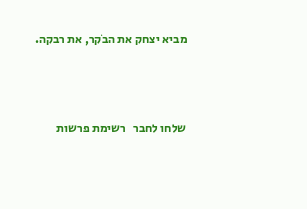מביא יצחק את הבֹקר, את רבקה.



שלחו לחבר   רשימת פרשות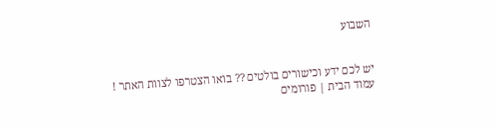השבוע


יש לכם ידע וכישורים בולטים ?? בואו הצטרפו לצוות האתר !
עמוד הבית | פורומים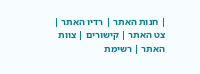| חנות האתר | רדיו האתר | צט האתר | קישורים | צוות האתר | רשימת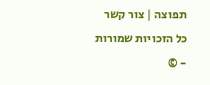תפוצה | צור קשר
כל הזכויות שמורות - ©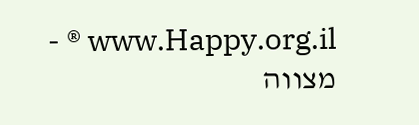www.Happy.org.il ® - מצווה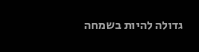גדולה להיות בשמחה